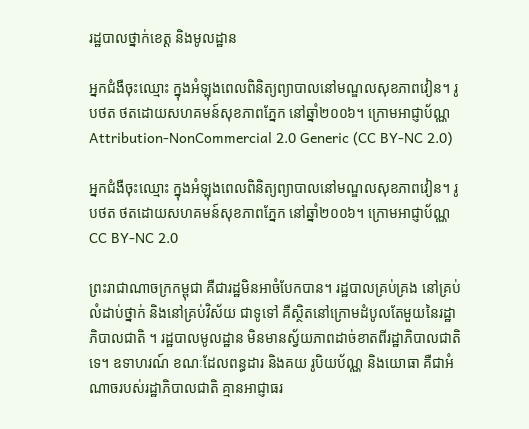រដ្ឋបាលថ្នាក់ខេត្ត និងមូលដ្ឋាន

អ្នកជំងឺចុះឈ្មោះ ក្នុងអំឡុងពេលពិនិត្យព្យាបាលនៅមណ្ឌលសុខភាពវៀន។ រូបថត ថតដោយសហគមន៍សុខភាពភ្នែក នៅឆ្នាំ២០០៦។ ក្រោមអាជ្ញាប័ណ្ណ Attribution-NonCommercial 2.0 Generic (CC BY-NC 2.0)

អ្នកជំងឺចុះឈ្មោះ ក្នុងអំឡុងពេលពិនិត្យព្យាបាលនៅមណ្ឌលសុខភាពវៀន។ រូបថត ថតដោយសហគមន៍សុខភាពភ្នែក នៅឆ្នាំ២០០៦។ ក្រោមអាជ្ញាប័ណ្ណ CC BY-NC 2.0

ព្រះរាជាណាចក្រកម្ពុជា គឺជារដ្ឋមិនអាចំបែកបាន។ រដ្ឋបាលគ្រប់គ្រង នៅគ្រប់លំដាប់ថ្នាក់ និងនៅគ្រប់វិស័យ ជាទូទៅ គឺស្ថិតនៅក្រោមដំបូលតែមួយនៃរដ្ឋាភិបាលជាតិ ។ រដ្ឋបាលមូលដ្ឋាន មិនមានស្វ័យភាពដាច់ខាតពីរដ្ឋាភិបាលជាតិទេ។ ឧទាហរណ៍ ខណៈដែលពន្ធដារ និងគយ រូបិយប័ណ្ណ និងយោធា គឺជាអំណាចរបស់រដ្ឋាភិបាលជាតិ គ្មានអាជ្ញាធរ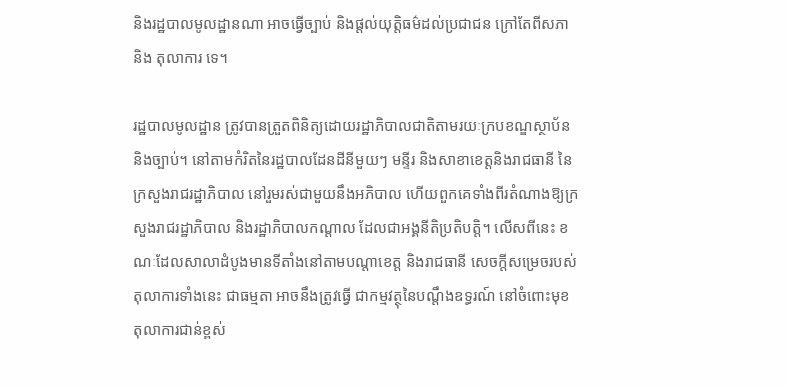និងរដ្ឋបាលមូលដ្ឋានណា អាចធ្វើច្បាប់ និងផ្តល់យុត្តិធម៌ដល់ប្រជាជន ក្រៅតែពីសភា និង តុលាការ ទេ។

រដ្ឋបាលមូលដ្ឋាន ត្រូវបានត្រួតពិនិត្យដោយរដ្ឋាភិបាលជាតិតាមរយៈក្របខណ្ឌស្ថាប័ន និងច្បាប់។ នៅតាមកំរិតនៃរដ្ឋបាលដែនដីនីមួយៗ មន្ទីរ និងសាខាខេត្តនិងរាជធានី នៃក្រសួងរាជរដ្ឋាភិបាល នៅរួមរស់ជាមួយនឹងអភិបាល ហើយពួកគេទាំងពីរតំណាងឱ្យក្រសួងរាជរដ្ឋាភិបាល និងរដ្ឋាភិបាលកណ្តាល ដែលជាអង្គនីតិប្រតិបត្តិ។ លើសពីនេះ ខណៈដែលសាលាដំបូងមានទីតាំងនៅតាមបណ្តាខេត្ត និងរាជធានី សេចក្តីសម្រេចរបស់តុលាការទាំងនេះ ជាធម្មតា អាចនឹងត្រូវធ្វើ ជាកម្មវត្ថុនៃបណ្តឹងឧទ្ធរណ៍ នៅចំពោះមុខតុលាការជាន់ខ្ពស់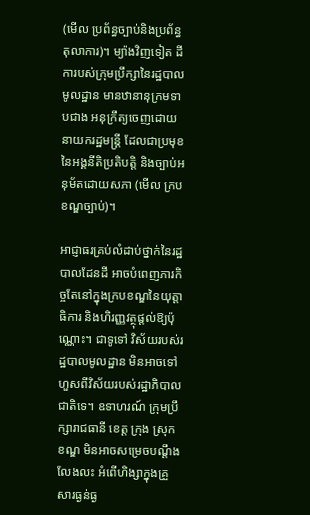(មើល ប្រព័ន្ធច្បាប់និងប្រព័ន្ធតុលាការ)។ ម្យ៉ាងវិញទៀត ដីការបស់ក្រុមប្រឹក្សានៃរដ្ឋបាលមូលដ្ឋាន មានឋានានុក្រមទាបជាង អនុក្រឹត្យចេញដោយនាយករដ្ឋមន្ត្រី ដែលជាប្រមុខនៃអង្គនីតិប្រតិបត្តិ និងច្បាប់អនុម័តដោយសភា (មើល ក្របខណ្ឌច្បាប់)។

អាជ្ញាធរគ្រប់លំដាប់ថ្នាក់នៃរដ្ឋបាលដែនដី អាចបំពេញភារកិច្ចតែនៅក្នុងក្របខណ្ឌនៃយុត្តាធិការ និងហិរញ្ញវត្ថុផ្តល់ឱ្យប៉ុណ្ណោះ។ ជាទូទៅ វិស័យរបស់រដ្ឋបាលមូលដ្ឋាន មិនអាចទៅហួសពីវិស័យរបស់រដ្ឋាភិបាលជាតិទេ។ ឧទាហរណ៍ ក្រុមប្រឹក្សារាជធានី ខេត្ត ក្រុង ស្រុក ខណ្ឌ មិនអាចសម្រេចបណ្តឹងលែងលះ អំពើហិង្សាក្នុងគ្រួសារធ្ងន់ធ្ង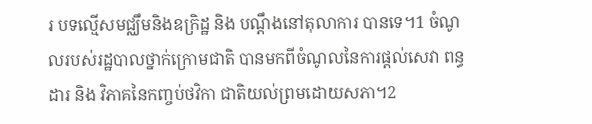រ បទល្មើសមជ្ឈឹមនិងឧក្រិដ្ឋ និង បណ្តឹងនៅតុលាការ បានទេ។1 ចំណូលរបស់រដ្ឋបាលថ្នាក់ក្រោមជាតិ បានមកពីចំណូលនៃការផ្តល់សេវា ពន្ធដារ និង វិភាគនៃកញ្ចប់ថវិកា ជាតិយល់ព្រមដោយសភា។2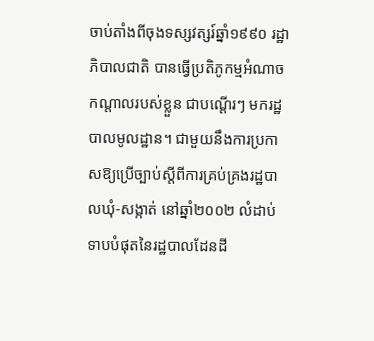ចាប់តាំងពីចុងទស្សវត្សរ៍ឆ្នាំ១៩៩០ រដ្ឋាភិបាលជាតិ បានធ្វើប្រតិភូកម្មអំណាចកណ្តាលរបស់ខ្លួន ជាបណ្តើរៗ មករដ្ឋបាលមូលដ្ឋាន។ ជាមួយនឹងការប្រកាសឱ្យប្រើច្បាប់ស្តីពីការគ្រប់គ្រងរដ្ឋបាលឃុំ-សង្កាត់ នៅឆ្នាំ២០០២ លំដាប់ទាបបំផុតនៃរដ្ឋបាលដែនដី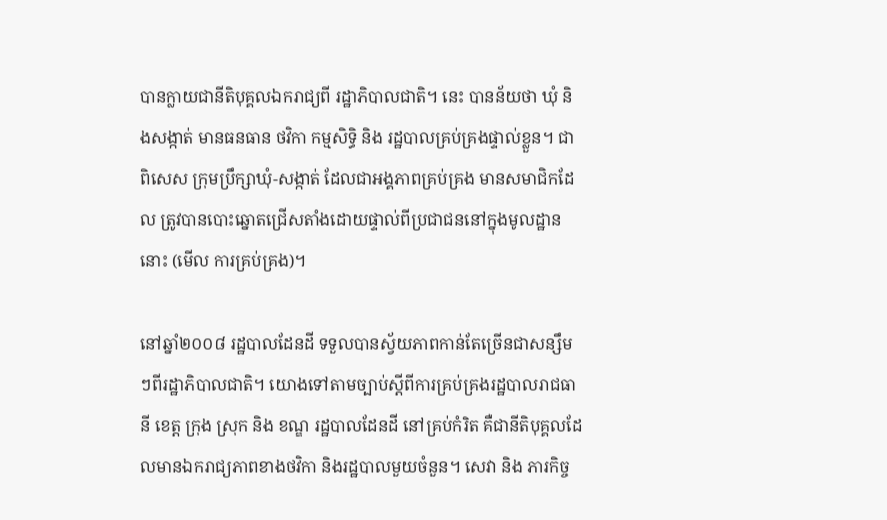បានក្លាយជានីតិបុគ្គលឯករាជ្យពី រដ្ឋាភិបាលជាតិ។ នេះ បានន័យថា ឃុំ និងសង្កាត់ មានធនធាន ថវិកា កម្មសិទ្ធិ និង រដ្ឋបាលគ្រប់គ្រងផ្ទាល់ខ្លួន។ ជាពិសេស ក្រុមប្រឹក្សាឃុំ-សង្កាត់ ដែលជាអង្គភាពគ្រប់គ្រង មានសមាជិកដែល ត្រូវបានបោះឆ្នោតជ្រើសតាំងដោយផ្ទាល់ពីប្រជាជននៅក្នុងមូលដ្ឋាននោះ (មើល ការគ្រប់គ្រង)។

នៅឆ្នាំ២០០៨ រដ្ឋបាលដែនដី ទទួលបានស្វ័យភាពកាន់តែច្រើនជាសន្សឹមៗពីរដ្ឋាភិបាលជាតិ។ យោងទៅតាមច្បាប់ស្តីពីការគ្រប់គ្រងរដ្ឋបាលរាជធានី ខេត្ត ក្រុង ស្រុក និង ខណ្ឌ រដ្ឋបាលដែនដី នៅគ្រប់កំរិត គឺជានីតិបុគ្គលដែលមានឯករាជ្យភាពខាងថវិកា និងរដ្ឋបាលមួយចំនួន។ សេវា និង ភារកិច្ច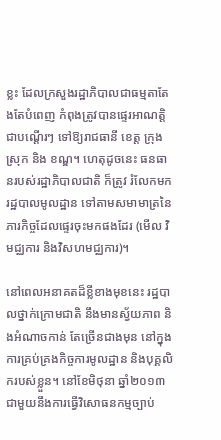ខ្លះ ដែលក្រសួងរដ្ឋាភិបាលជាធម្មតាតែងតែបំពេញ កំពុងត្រូវបានផ្ទេរអាណត្តិជាបណ្តើរៗ ទៅឱ្យរាជធានី ខេត្ត ក្រុង ស្រុក និង ខណ្ឌ។ ហេតុដូចនេះ ធនធានរបស់រដ្ឋាភិបាលជាតិ ក៏ត្រូវ រំលែកមករដ្ឋបាលមូលដ្ឋាន ទៅតាមសមាមាត្រនៃភារកិច្ចដែលផ្ទេរចុះមកផងដែរ (មើល វិមជ្ឈការ និងវិសហមជ្ឈការ)។

នៅពេលអនាគតដ៏ខ្លីខាងមុខនេះ រដ្ឋបាលថ្នាក់ក្រោមជាតិ នឹងមានស្វ័យភាព និងអំណាចកាន់ តែច្រើនជាងមុន នៅក្នុងការគ្រប់គ្រងកិច្ចការមូលដ្ឋាន និងបុគ្គលិករបស់ខ្លួន។ នៅខែមិថុនា ឆ្នាំ២០១៣ ជាមួយនឹងការធ្វើវិសោធនកម្មច្បាប់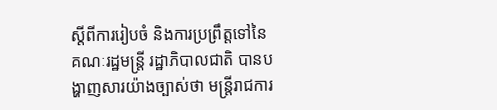ស្តីពីការរៀបចំ និងការប្រព្រឹត្តទៅនៃគណៈរដ្ឋមន្ត្រី រដ្ឋាភិបាលជាតិ បានបង្ហាញសារយ៉ាងច្បាស់ថា មន្ត្រីរាជការ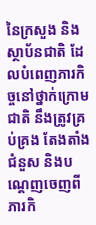នៃក្រសួង និងស្ថាប័នជាតិ ដែលបំពេញភារកិច្ចនៅថ្នាក់ក្រោមជាតិ នឹងត្រូវគ្រប់គ្រង តែងតាំង ជំនួស និងបណ្តេញចេញពី ភារកិ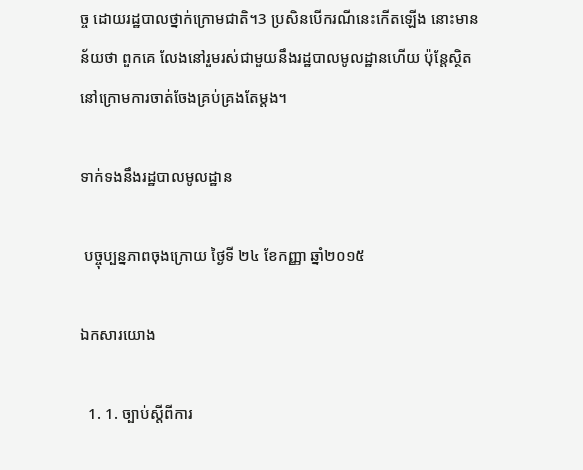ច្ច ដោយរដ្ឋបាលថ្នាក់ក្រោមជាតិ។3 ប្រសិនបើករណីនេះកើតឡើង នោះមានន័យថា ពួកគេ លែងនៅរួមរស់ជាមួយនឹងរដ្ឋបាលមូលដ្ឋានហើយ ប៉ុន្តែស្ថិតនៅក្រោមការចាត់ចែងគ្រប់គ្រងតែម្តង។

ទាក់ទងនឹងរដ្ឋបាលមូលដ្ឋាន

 បច្ចុប្បន្នភាពចុងក្រោយ ថ្ងៃទី ២៤ ខែកញ្ញា ឆ្នាំ២០១៥

ឯកសារយោង

  1. 1. ច្បាប់ស្តីពីការ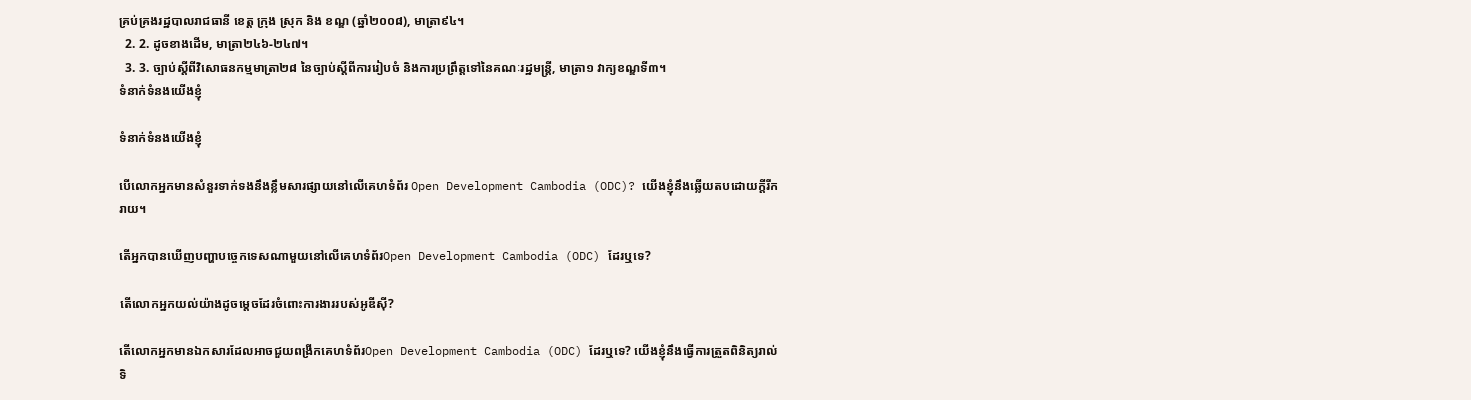គ្រប់គ្រងរដ្ឋបាលរាជធានី ខេត្ត ក្រុង ស្រុក និង ខណ្ឌ (ឆ្នាំ២០០៨), មាត្រា៩៤។
  2. 2. ដូចខាងដើម, មាត្រា២៤៦-២៤៧។
  3. 3. ច្បាប់ស្តីពីវិសោធនកម្មមាត្រា២៨ នៃច្បាប់ស្តីពីការរៀបចំ និងការប្រព្រឹត្តទៅនៃគណៈរដ្ឋមន្រ្តី, មាត្រា១ វាក្យខណ្ឌទី៣។
ទំនាក់ទំនងយើងខ្ញុំ

ទំនាក់ទំនងយើងខ្ញុំ

បើលោកអ្នកមានសំនួរទាក់ទងនឹងខ្លឹមសារផ្សាយនៅលើគេហទំព័រ Open Development Cambodia (ODC)? យើងខ្ញុំនឹងឆ្លើយតបដោយក្តីរីករាយ។

តើអ្នកបានឃើញបញ្ហាបច្ចេកទេសណាមួយនៅលើគេហទំព័រOpen Development Cambodia (ODC) ដែរឬទេ?

តើលោកអ្នកយល់យ៉ាងដូចម្តេចដែរចំពោះការងាររបស់អូឌីស៊ី?

តើលោកអ្នកមានឯកសារដែលអាចជួយពង្រីកគេហទំព័រOpen Development Cambodia (ODC) ដែរឬទេ? យើងខ្ញុំនឹងធ្វើការត្រួតពិនិត្យរាល់ទិ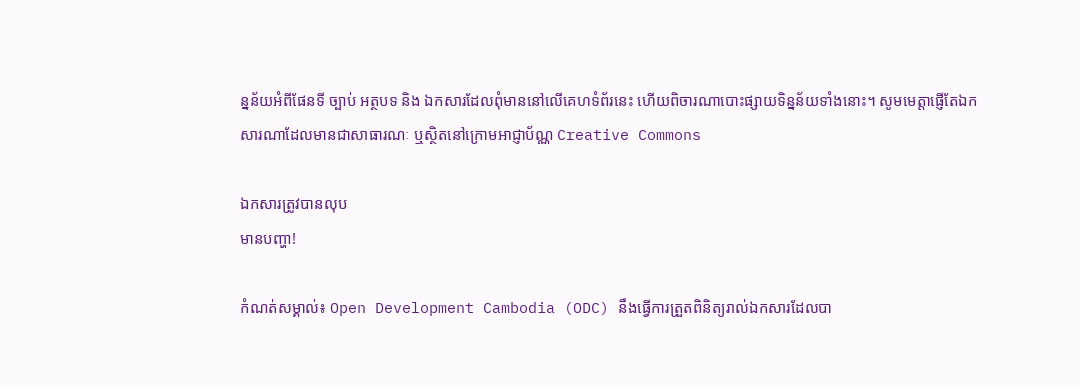ន្នន័យអំពីផែនទី ច្បាប់ អត្ថបទ និង ឯកសារដែលពុំមាននៅលើគេហទំព័រនេះ ហើយពិចារណាបោះផ្សាយទិន្នន័យទាំងនោះ។ សូមមេត្តាផ្ញើតែឯកសារណាដែលមានជាសាធារណៈ ឬស្ថិតនៅក្រោមអាជ្ញាប័ណ្ណ Creative Commons

ឯកសារត្រូវបានលុប
មានបញ្ហា!

កំណត់សម្គាល់៖ Open Development Cambodia (ODC) នឹងធ្វើការត្រួតពិនិត្យរាល់ឯកសារដែលបា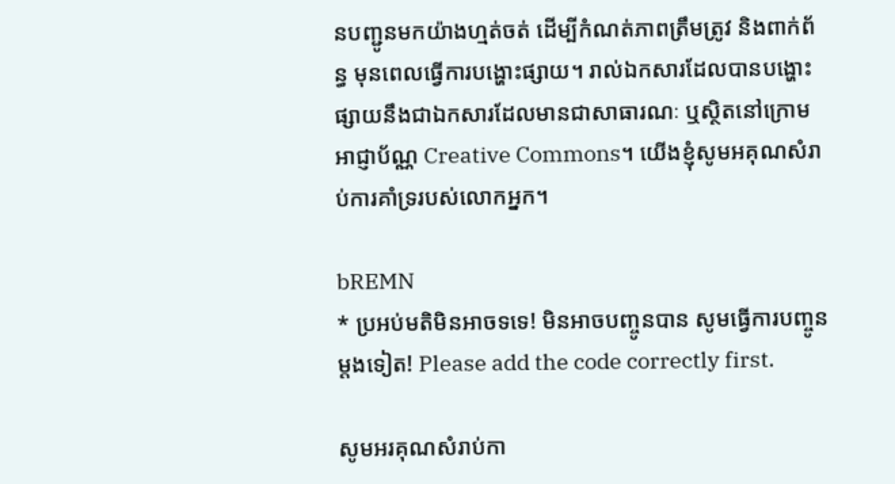នបញ្ជូនមកយ៉ាងហ្មត់ចត់ ដើម្បីកំណត់ភាពត្រឹមត្រូវ និងពាក់ព័ន្ធ មុនពេលធ្វើការបង្ហោះផ្សាយ។ រាល់ឯកសារដែលបានបង្ហោះផ្សាយនឹងជាឯកសារដែលមានជាសាធារណៈ ឬស្ថិតនៅក្រោមអាជ្ញាប័ណ្ណ Creative Commons។ យើងខ្ញុំសូមអគុណសំរាប់ការគាំទ្ររបស់លោកអ្នក។

bREMN
* ប្រអប់មតិមិនអាចទទេ! មិនអាចបញ្ចូនបាន សូមធ្វើការបញ្ចូនម្តងទៀត! Please add the code correctly first.

សូមអរគុណសំរាប់កា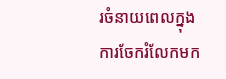រចំនាយពេលក្នុងការចែករំលែកមក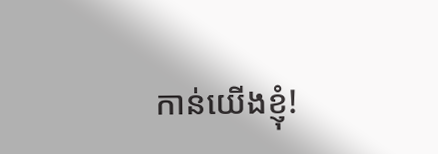កាន់យើងខ្ញុំ!